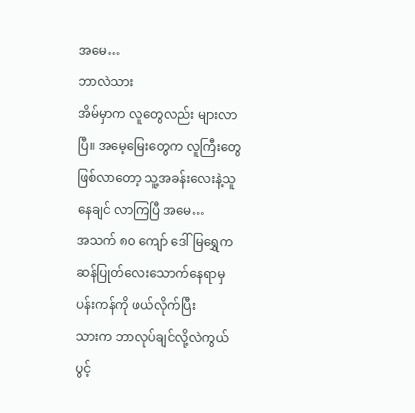အမေ…
ဘာလဲသား
အိမ်မှာက လူတွေလည်း များလာပြီ။ အမေ့မြေးတွေက လူကြီးတွေ ဖြစ်လာတော့ သူ့အခန်းလေးနဲ့သူ နေချင် လာကြပြီ အမေ…
အသက် ၈၀ ကျော် ဒေါ်မြရွှေက ဆန်ပြုတ်လေးသောက်နေရာမှ ပန်းကန်ကို ဖယ်လိုက်ပြီး
သားက ဘာလုပ်ချင်လို့လဲကွယ် ပွင့်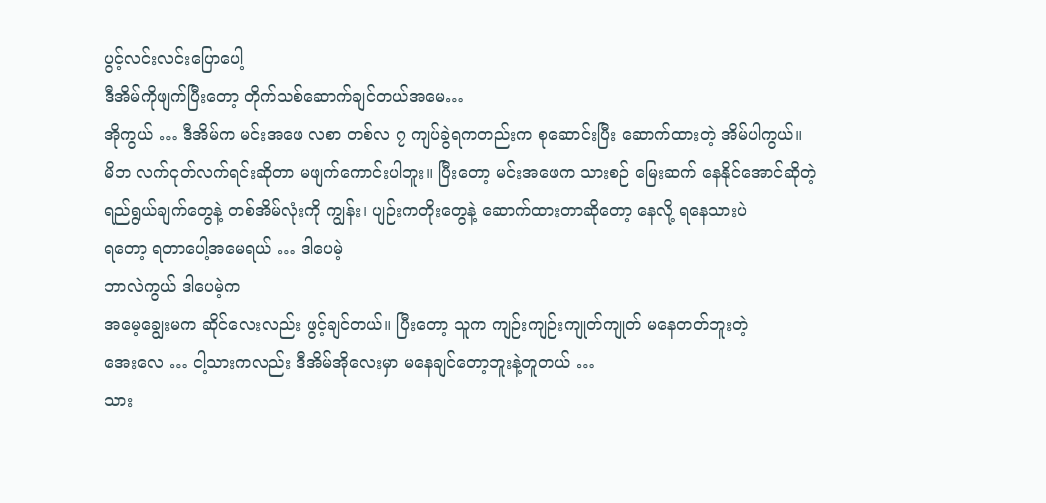ပွင့်လင်းလင်းပြောပေါ့
ဒီအိမ်ကိုဖျက်ပြီးတော့ တိုက်သစ်ဆောက်ချင်တယ်အမေ…
အိုကွယ် … ဒီအိမ်က မင်းအဖေ လစာ တစ်လ ၇ ကျပ်ခွဲရကတည်းက စုဆောင်းပြီး ဆောက်ထားတဲ့ အိမ်ပါကွယ်။
မိဘ လက်ငုတ်လက်ရင်းဆိုတာ မဖျက်ကောင်းပါဘူး။ ပြီးတော့ မင်းအဖေက သားစဉ် မြေးဆက် နေနိုင်အောင်ဆိုတဲ့
ရည်ရွယ်ချက်တွေနဲ့ တစ်အိမ်လုံးကို ကျွန်း၊ ပျဉ်းကတိုးတွေနဲ့ ဆောက်ထားတာဆိုတော့ နေလို့ ရနေသားပဲ
ရတော့ ရတာပေါ့အမေရယ် … ဒါပေမဲ့
ဘာလဲကွယ် ဒါပေမဲ့က
အမေ့ချွေးမက ဆိုင်လေးလည်း ဖွင့်ချင်တယ်။ ပြီးတော့ သူက ကျဉ်းကျဉ်းကျုတ်ကျုတ် မနေတတ်ဘူးတဲ့
အေးလေ … ငါ့သားကလည်း ဒီအိမ်အိုလေးမှာ မနေချင်တော့ဘူးနဲ့တူတယ် …
သား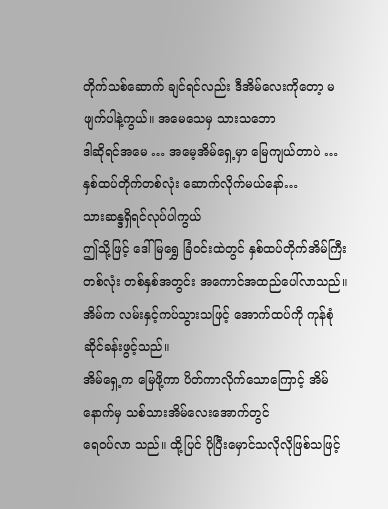တိုက်သစ်ဆောက် ချင်ရင်လည်း ဒီအိမ်လေးကိုတော့ မဖျက်ပါနဲ့ကွယ်။ အမေသေမှ သားသဘော
ဒါဆိုရင်အမေ … အမေ့အိမ်ရှေ့မှာ မြေကျယ်တာပဲ … နှစ်ထပ်တိုက်တစ်လုံး ဆောက်လိုက်မယ်နော်…
သားဆန္ဒရှိရင်လုပ်ပါကွယ်
ဤသို့ဖြင့် ဒေါ်မြရွှေ ခြံဝင်းထဲတွင် နှစ်ထပ်တိုက်အိမ်ကြီးတစ်လုံး တစ်နှစ်အတွင်း အကောင်အထည်ပေါ်လာသည်။
အိမ်က လမ်းနှင့်ကပ်သွားသဖြင့် အောက်ထပ်ကို ကုန်စုံဆိုင်ခန်းဖွင့်သည်။
အိမ်ရှေ့က မြေဖို့ကာ ပိတ်ကာလိုက်သောကြောင့် အိမ်နောက်မှ သစ်သားအိမ်လေးအောက်တွင်
ရေဝပ်လာ သည်။ ထို့ပြင် ပိုပြီးမှောင်သလိုလိုဖြစ်သဖြင့်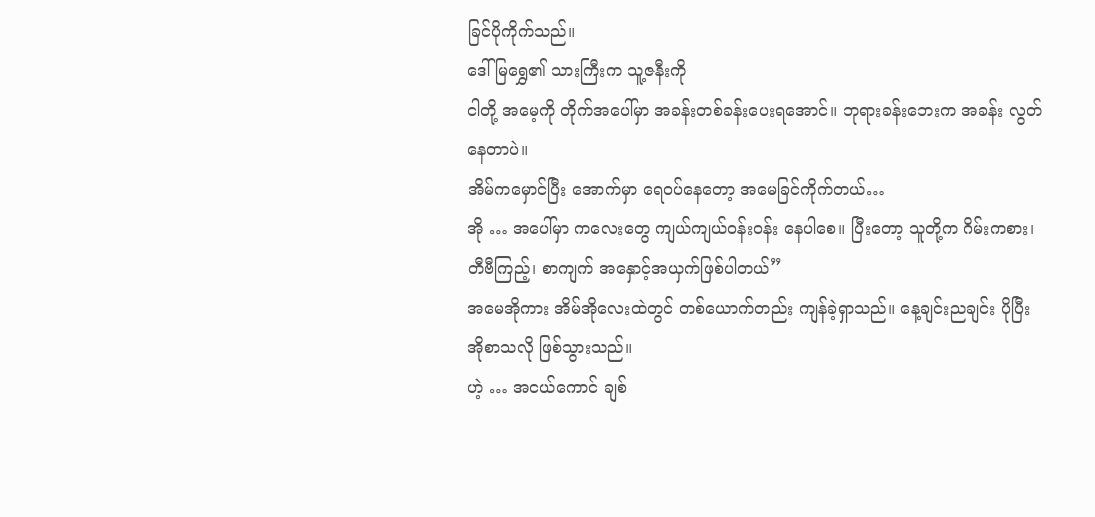ခြင်ပိုကိုက်သည်။
ဒေါ်မြရွှေ၏ သားကြီးက သူ့ဇနီးကို
ငါတို့ အမေ့ကို တိုက်အပေါ်မှာ အခန်းတစ်ခန်းပေးရအောင်။ ဘုရားခန်းဘေးက အခန်း လွတ်နေတာပဲ။
အိမ်ကမှောင်ပြီး အောက်မှာ ရေဝပ်နေတော့ အမေခြင်ကိုက်တယ်…
အို … အပေါ်မှာ ကလေးတွေ ကျယ်ကျယ်ဝန်းဝန်း နေပါစေ။ ပြီးတော့ သူတို့က ဂိမ်းကစား၊ တီဗီကြည့်၊ စာကျက် အနှောင့်အယှက်ဖြစ်ပါတယ်”
အမေအိုကား အိမ်အိုလေးထဲတွင် တစ်ယောက်တည်း ကျန်ခဲ့ရှာသည်။ နေ့ချင်းညချင်း ပိုပြီး အိုစာသလို ဖြစ်သွားသည်။
ဟဲ့ … အငယ်ကောင် ချစ်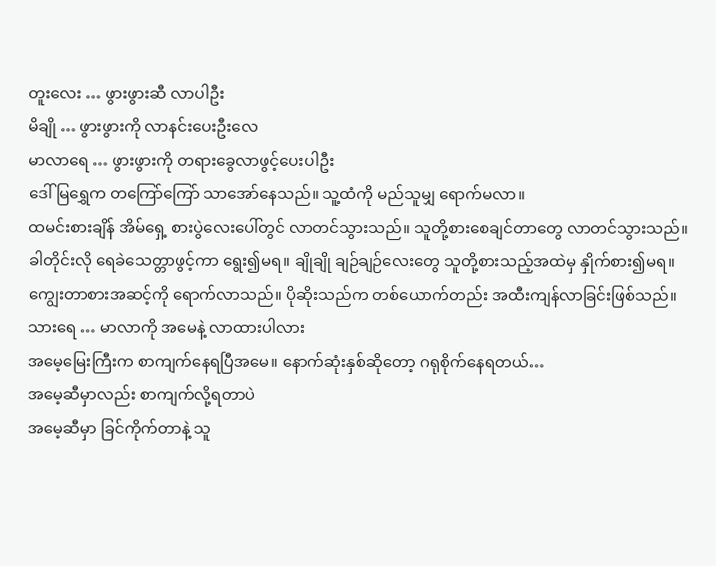တူးလေး … ဖွားဖွားဆီ လာပါဦး
မိချို … ဖွားဖွားကို လာနင်းပေးဦးလေ
မာလာရေ … ဖွားဖွားကို တရားခွေလာဖွင့်ပေးပါဦး
ဒေါ်မြရွှေက တကြော်ကြော် သာအော်နေသည်။ သူ့ထံကို မည်သူမျှ ရောက်မလာ။
ထမင်းစားချိန် အိမ်ရှေ့ စားပွဲလေးပေါ်တွင် လာတင်သွားသည်။ သူတို့စားစေချင်တာတွေ လာတင်သွားသည်။
ခါတိုင်းလို ရေခဲသေတ္တာဖွင့်ကာ ရွေး၍မရ။ ချိုချို ချဉ်ချဉ်လေးတွေ သူတို့စားသည့်အထဲမှ နှိုက်စား၍မရ။
ကျွေးတာစားအဆင့်ကို ရောက်လာသည်။ ပိုဆိုးသည်က တစ်ယောက်တည်း အထီးကျန်လာခြင်းဖြစ်သည်။
သားရေ … မာလာကို အမေနဲ့ လာထားပါလား
အမေ့မြေးကြီးက စာကျက်နေရပြီအမေ။ နောက်ဆုံးနှစ်ဆိုတော့ ဂရုစိုက်နေရတယ်…
အမေ့ဆီမှာလည်း စာကျက်လို့ရတာပဲ
အမေ့ဆီမှာ ခြင်ကိုက်တာနဲ့ သူ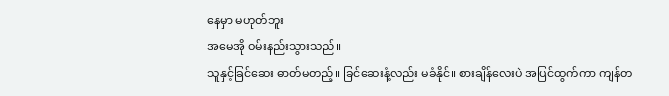နေမှာ မဟုတ်ဘူး
အမေအို ဝမ်းနည်းသွားသည်။
သူနှင့်ခြင်ဆေး ဓာတ်မတည့်။ ခြင်ဆေးနံ့လည်း မခံနိုင်။ စားချိန်လေးပဲ အပြင်ထွက်ကာ ကျန်တ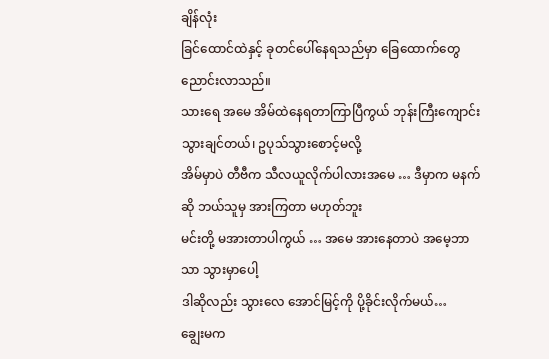ချိန်လုံး
ခြင်ထောင်ထဲနှင့် ခုတင်ပေါ်နေရသည်မှာ ခြေထောက်တွေ ညောင်းလာသည်။
သားရေ အမေ အိမ်ထဲနေရတာကြာပြီကွယ် ဘုန်းကြီးကျောင်း သွားချင်တယ်၊ ဥပုသ်သွားစောင့်မလို့
အိမ်မှာပဲ တီဗီက သီလယူလိုက်ပါလားအမေ … ဒီမှာက မနက်ဆို ဘယ်သူမှ အားကြတာ မဟုတ်ဘူး
မင်းတို့ မအားတာပါကွယ် … အမေ အားနေတာပဲ အမေ့ဘာသာ သွားမှာပေါ့
ဒါဆိုလည်း သွားလေ အောင်မြင့်ကို ပို့ခိုင်းလိုက်မယ်…
ချွေးမက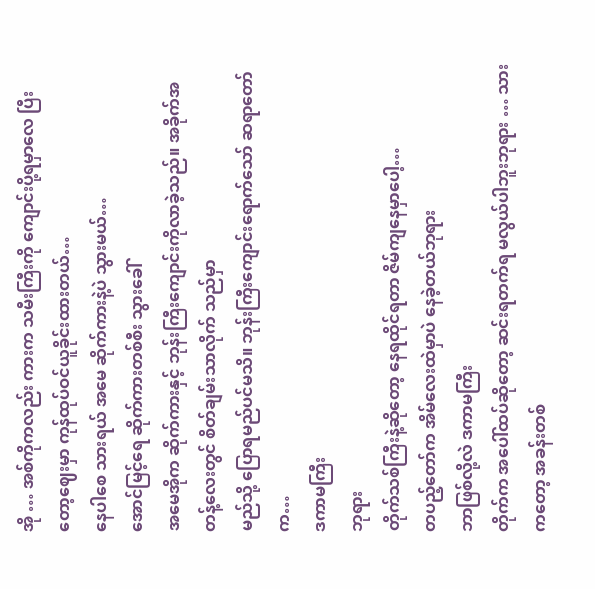အို … အစ်ကိုကလည်း ကားက သမီးကြီးကို ကျောင်းပို့ရမှာလေ ပြီးတော့ဈေးမှာ ကုန်ထုပ်ဝင်ယူခိုင်းထားတယ်…
နေပါစေ သားရယ် အမေ ဆိုက်ကားနဲ့ပဲ သွားမယ်…
အောင်မြင့်ရေ ဆိုက်ကားတစ်စီး သွားခေါ်
အမေအိုက ဆိုက်ကားနှင့် ဘုန်းကြီးကျောင်းကိုလာခဲ့သည်။ အခိုက်အတန့်လေးတွင် စိတ်ချမ်းသာလိုက် သည်မှာ
မည်သို့ ပြောရမည်ပင်မသိ။ ဘုန်းကြီးကျောင်းရောက်သော် ဆရာတော်က…
ဒကာမကြီး
ဘုရား
တိုက်သစ်ကြီးနဲ့ဆိုတော့ နေရထိုင်ရတာ ဇိမ်ကျနေမှာပေါ့…
တပည့်တော်က အိမ်လေးထဲမှာပဲ နေခဲ့တယ်ဘုရား
ဘာဖြစ်လို့လဲ ဒကာမကြီး
တိုက်က အပေါ်ထပ်ဆိုတော့ ဆင်းရတက်ရ မလွယ်ပါဘူးဘုရား … သားကတော့ အခန်းတစ်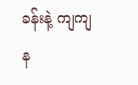ခန်းနဲ့ ကျကျန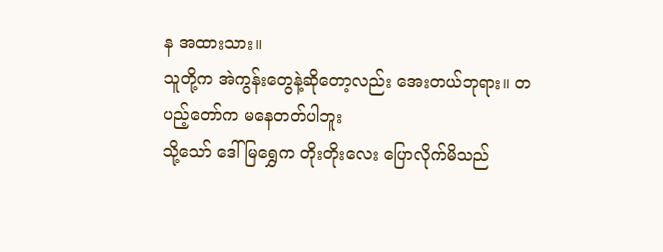န အထားသား။
သူတို့က အဲကွန်းတွေနဲ့ဆိုတော့လည်း အေးတယ်ဘုရား။ တပည့်တော်က မနေတတ်ပါဘူး
သို့သော် ဒေါ်မြရွှေက တိုးတိုးလေး ပြောလိုက်မိသည်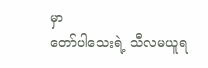မှာ
တော်ပါသေးရဲ့ သီလမယူရ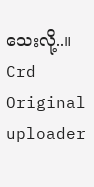သေးလို့..။
Crd Original uploader